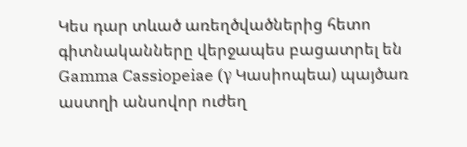Կես դար տևած առեղծվածներից հետո գիտնականները վերջապես բացատրել են Gamma Cassiopeiae (γ Կասիոպեա) պայծառ աստղի անսովոր ուժեղ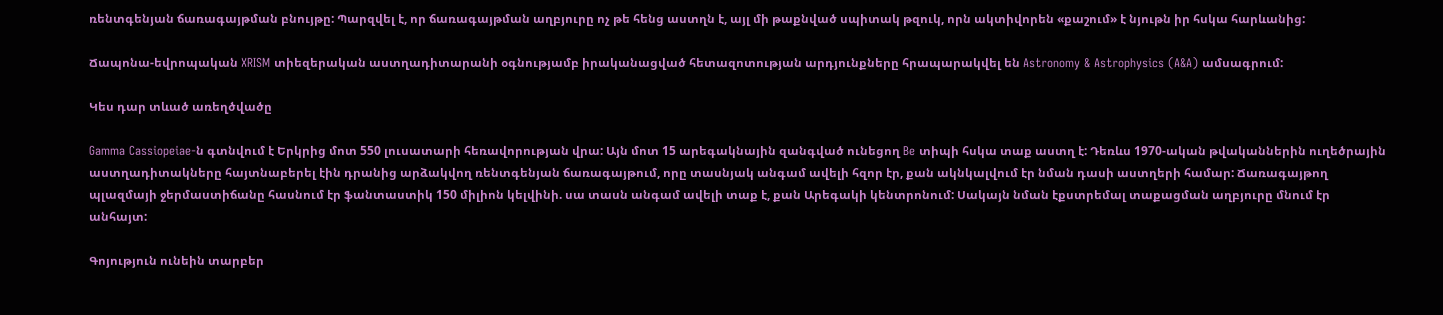ռենտգենյան ճառագայթման բնույթը: Պարզվել է, որ ճառագայթման աղբյուրը ոչ թե հենց աստղն է, այլ մի թաքնված սպիտակ թզուկ, որն ակտիվորեն «քաշում» է նյութն իր հսկա հարևանից:

Ճապոնա-եվրոպական XRISM տիեզերական աստղադիտարանի օգնությամբ իրականացված հետազոտության արդյունքները հրապարակվել են Astronomy & Astrophysics (A&A) ամսագրում:

Կես դար տևած առեղծվածը

Gamma Cassiopeiae-ն գտնվում է Երկրից մոտ 550 լուսատարի հեռավորության վրա: Այն մոտ 15 արեգակնային զանգված ունեցող Be տիպի հսկա տաք աստղ է: Դեռևս 1970-ական թվականներին ուղեծրային աստղադիտակները հայտնաբերել էին դրանից արձակվող ռենտգենյան ճառագայթում, որը տասնյակ անգամ ավելի հզոր էր, քան ակնկալվում էր նման դասի աստղերի համար: Ճառագայթող պլազմայի ջերմաստիճանը հասնում էր ֆանտաստիկ 150 միլիոն կելվինի. սա տասն անգամ ավելի տաք է, քան Արեգակի կենտրոնում: Սակայն նման էքստրեմալ տաքացման աղբյուրը մնում էր անհայտ:

Գոյություն ունեին տարբեր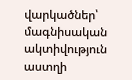վարկածներ՝ մագնիսական ակտիվություն աստղի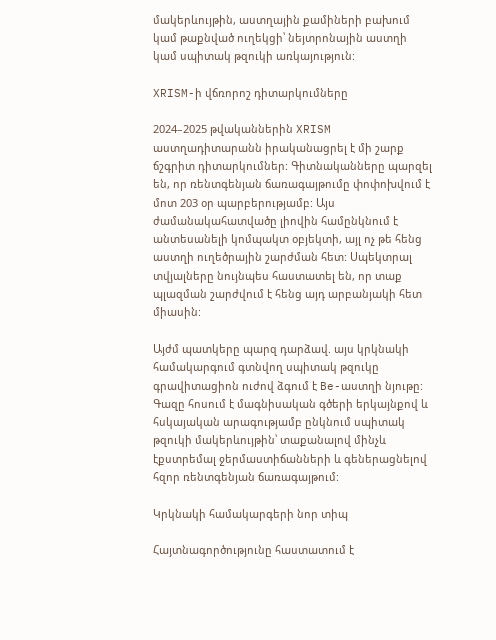մակերևույթին, աստղային քամիների բախում կամ թաքնված ուղեկցի՝ նեյտրոնային աստղի կամ սպիտակ թզուկի առկայություն:

XRISM-ի վճռորոշ դիտարկումները

2024–2025 թվականներին XRISM աստղադիտարանն իրականացրել է մի շարք ճշգրիտ դիտարկումներ: Գիտնականները պարզել են, որ ռենտգենյան ճառագայթումը փոփոխվում է մոտ 203 օր պարբերությամբ: Այս ժամանակահատվածը լիովին համընկնում է անտեսանելի կոմպակտ օբյեկտի, այլ ոչ թե հենց աստղի ուղեծրային շարժման հետ: Սպեկտրալ տվյալները նույնպես հաստատել են, որ տաք պլազման շարժվում է հենց այդ արբանյակի հետ միասին:

Այժմ պատկերը պարզ դարձավ. այս կրկնակի համակարգում գտնվող սպիտակ թզուկը գրավիտացիոն ուժով ձգում է Be-աստղի նյութը: Գազը հոսում է մագնիսական գծերի երկայնքով և հսկայական արագությամբ ընկնում սպիտակ թզուկի մակերևույթին՝ տաքանալով մինչև էքստրեմալ ջերմաստիճանների և գեներացնելով հզոր ռենտգենյան ճառագայթում:

Կրկնակի համակարգերի նոր տիպ

Հայտնագործությունը հաստատում է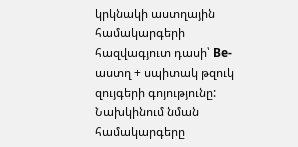կրկնակի աստղային համակարգերի հազվագյուտ դասի՝ Be-աստղ + սպիտակ թզուկ զույգերի գոյությունը: Նախկինում նման համակարգերը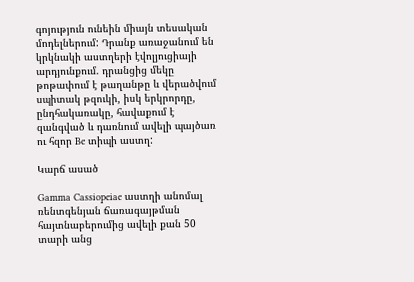գոյություն ունեին միայն տեսական մոդելներում: Դրանք առաջանում են կրկնակի աստղերի էվոլյուցիայի արդյունքում. դրանցից մեկը թոթափում է թաղանթը և վերածվում սպիտակ թզուկի, իսկ երկրորդը, ընդհակառակը, հավաքում է զանգված և դառնում ավելի պայծառ ու հզոր Be տիպի աստղ:

Կարճ ասած

Gamma Cassiopeiae աստղի անոմալ ռենտգենյան ճառագայթման հայտնաբերումից ավելի քան 50 տարի անց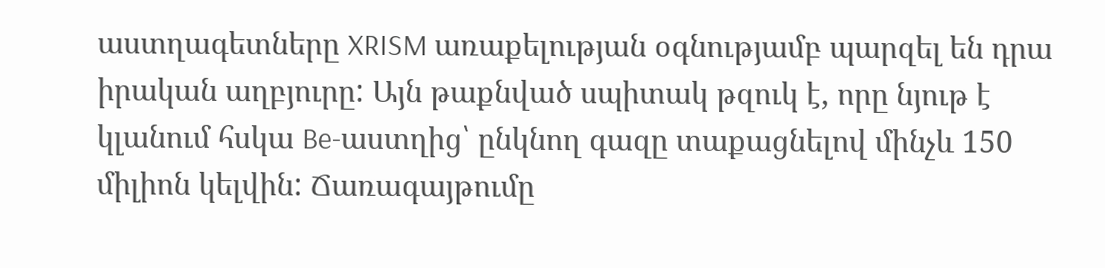աստղագետները XRISM առաքելության օգնությամբ պարզել են դրա իրական աղբյուրը: Այն թաքնված սպիտակ թզուկ է, որը նյութ է կլանում հսկա Be-աստղից՝ ընկնող գազը տաքացնելով մինչև 150 միլիոն կելվին: Ճառագայթումը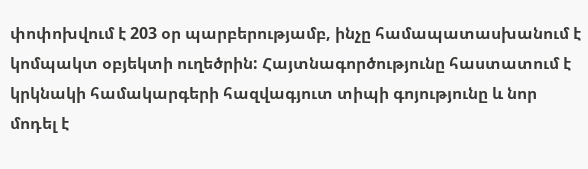փոփոխվում է 203 օր պարբերությամբ, ինչը համապատասխանում է կոմպակտ օբյեկտի ուղեծրին: Հայտնագործությունը հաստատում է կրկնակի համակարգերի հազվագյուտ տիպի գոյությունը և նոր մոդել է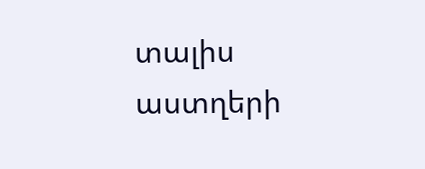տալիս աստղերի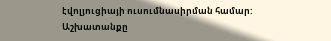էվոլյուցիայի ուսումնասիրման համար: Աշխատանքը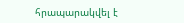հրապարակվել է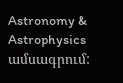Astronomy & Astrophysics ամսագրում: